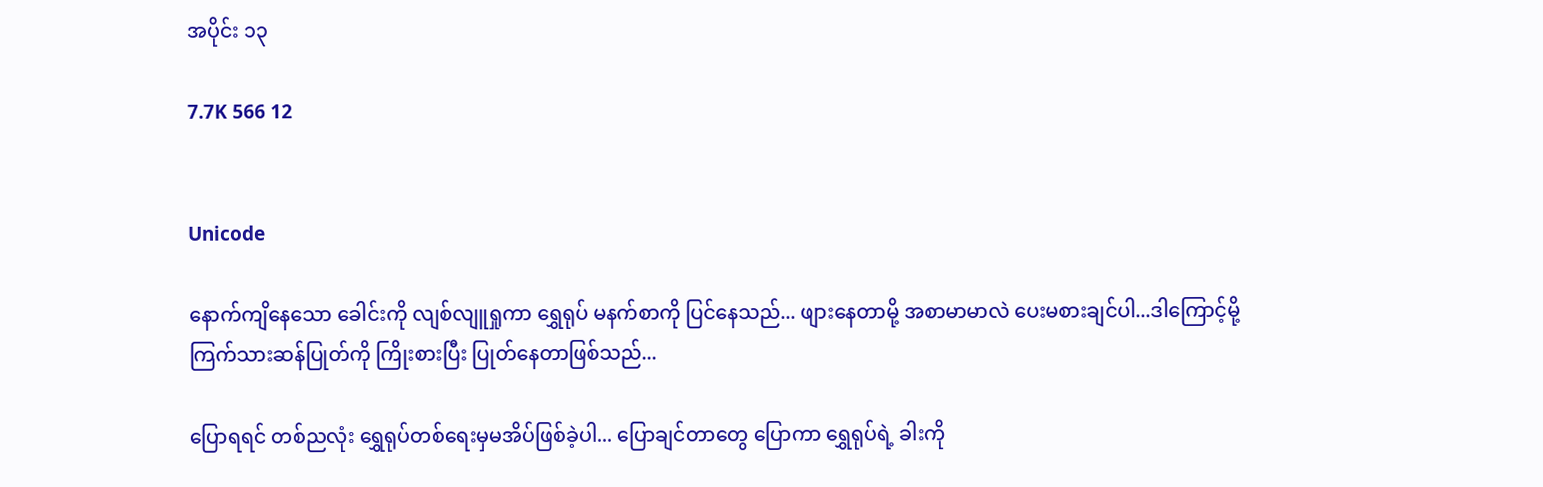အပိုင်း ၁၃

7.7K 566 12


Unicode

နောက်ကျိနေသော ခေါင်းကို လျစ်လျူရှုကာ ရွှေရုပ် မနက်စာကို ပြင်နေသည်... ဖျားနေတာမို့ အစာမာမာလဲ ပေးမစားချင်ပါ...ဒါကြောင့်မို့ ကြက်သားဆန်ပြုတ်ကို ကြိုးစားပြီး ပြုတ်နေတာဖြစ်သည်...

ပြောရရင် တစ်ညလုံး ရွှေရုပ်တစ်ရေးမှမအိပ်ဖြစ်ခဲ့ပါ... ပြောချင်တာတွေ ပြောကာ ရွှေရုပ်ရဲ့ ခါးကို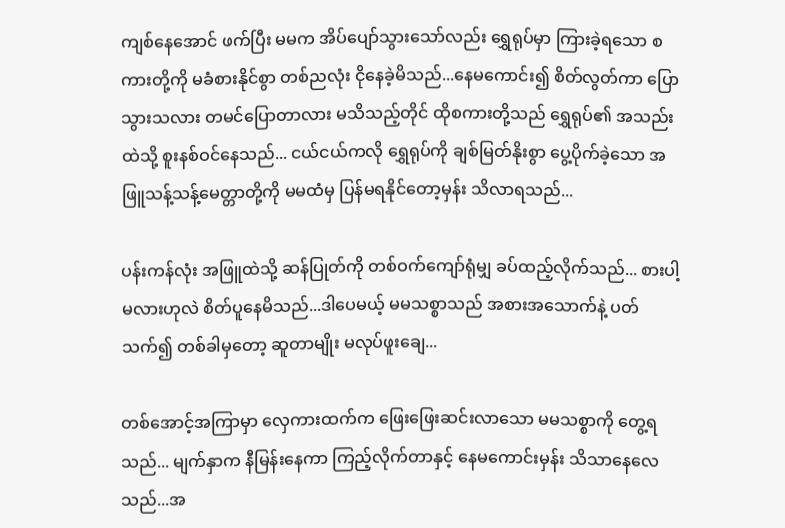ကျစ်နေအောင် ဖက်ပြီး မမက အိပ်ပျော်သွားသော်လည်း ရွှေရုပ်မှာ ကြားခဲ့ရသော စကားတို့ကို မခံစားနိုင်စွာ တစ်ညလုံး ငိုနေခဲ့မိသည်...နေမကောင်း၍ စိတ်လွတ်ကာ ပြောသွားသလား တမင်ပြောတာလား မသိသည့်တိုင် ထိုစကားတို့သည် ရွှေရုပ်၏ အသည်းထဲသို့ စူးနစ်ဝင်နေသည်... ငယ်ငယ်ကလို ရွှေရုပ်ကို ချစ်မြတ်နိုးစွာ ပွေ့ပိုက်ခဲ့သော အဖြူသန့်သန့်မေတ္တာတို့ကို မမထံမှ ပြန်မရနိုင်တော့မှန်း သိလာရသည်...

ပန်းကန်လုံး အဖြူထဲသို့ ဆန်ပြုတ်ကို တစ်ဝက်ကျော်ရုံမျှ ခပ်ထည့်လိုက်သည်... စားပါ့မလားဟုလဲ စိတ်ပူနေမိသည်...ဒါပေမယ့် မမသစ္စာသည် အစားအသောက်နဲ့ ပတ်သက်၍ တစ်ခါမှတော့ ဆူတာမျိုး မလုပ်ဖူးချေ...

တစ်အောင့်အကြာမှာ လှေကားထက်က ဖြေးဖြေးဆင်းလာသော မမသစ္စာကို တွေ့ရသည်... မျက်နှာက နီမြန်းနေကာ ကြည့်လိုက်တာနှင့် နေမကောင်းမှန်း သိသာနေလေသည်...အ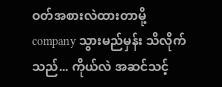ဝတ်အစားလဲထားတာမို့ company သွားမည်မှန်း သိလိုက်သည်... ကိုယ်လဲ အဆင်သင့်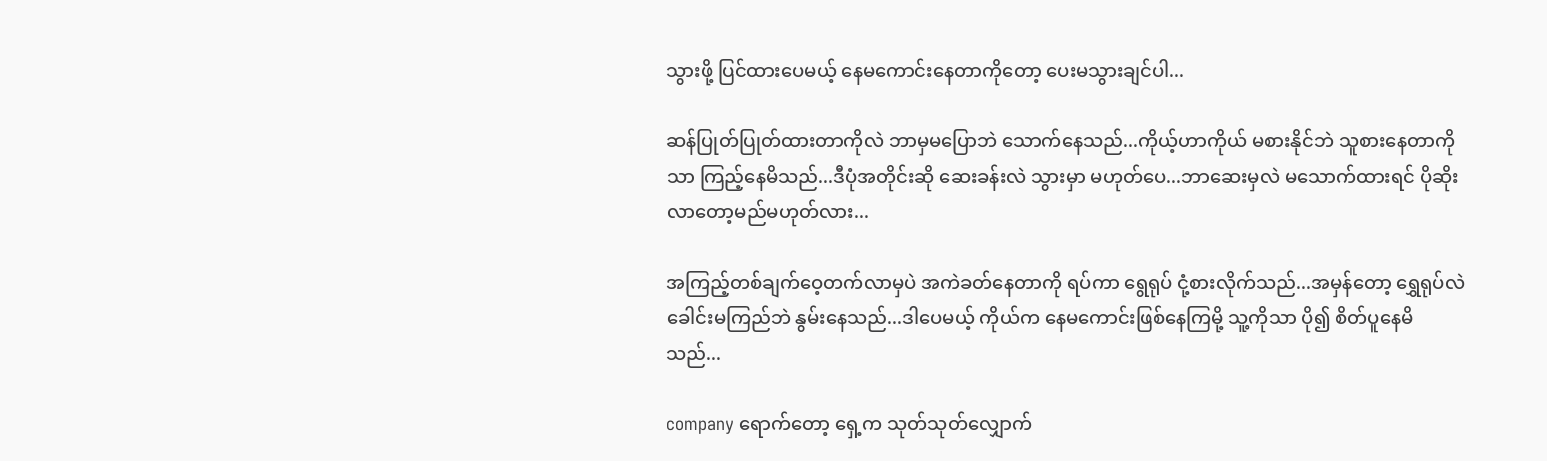သွားဖို့ ပြင်ထားပေမယ့် နေမကောင်းနေတာကိုတော့ ပေးမသွားချင်ပါ...

ဆန်ပြုတ်ပြုတ်ထားတာကိုလဲ ဘာမှမပြောဘဲ သောက်နေသည်...ကိုယ့်ဟာကိုယ် မစားနိုင်ဘဲ သူစားနေတာကိုသာ ကြည့်နေမိသည်...ဒီပုံအတိုင်းဆို ဆေးခန်းလဲ သွားမှာ မဟုတ်ပေ...ဘာဆေးမှလဲ မသောက်ထားရင် ပိုဆိုးလာတော့မည်မဟုတ်လား...

အကြည့်တစ်ချက်ဝေ့တက်လာမှပဲ အကဲခတ်နေတာကို ရပ်ကာ ရွေရုပ် ငုံ့စားလိုက်သည်...အမှန်တော့ ရွှေရုပ်လဲ ခေါင်းမကြည်ဘဲ နွမ်းနေသည်...ဒါပေမယ့် ကိုယ်က နေမကောင်းဖြစ်နေကြမို့ သူ့ကိုသာ ပို၍ စိတ်ပူနေမိသည်...

company ရောက်တော့ ရှေ့က သုတ်သုတ်လျှောက်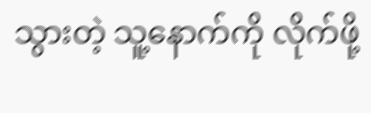သွားတဲ့ သူ့နောက်ကို လိုက်ဖို့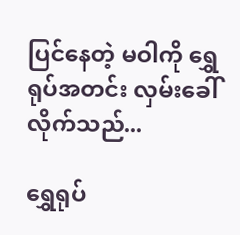ပြင်နေတဲ့ မဝါကို ရွှေရုပ်အတင်း လှမ်းခေါ်လိုက်သည်...

ရွှေရုပ်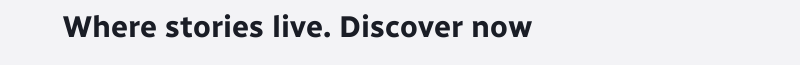Where stories live. Discover now